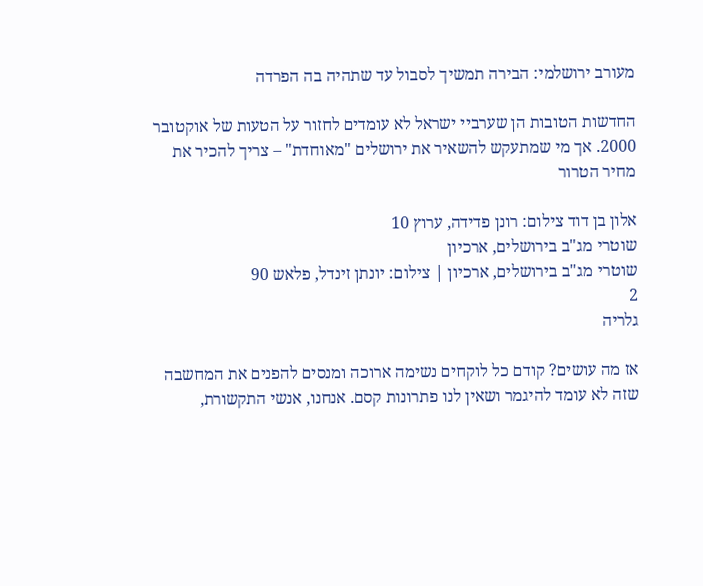מעורב ירושלמי: הבירה תמשיך לסבול עד שתהיה בה הפרדה

החדשות הטובות הן שערביי ישראל לא עומדים לחזור על הטעות של אוקטובר 2000. אך מי שמתעקש להשאיר את ירושלים "מאוחדת" – צריך להכיר את מחיר הטרור

אלון בן דוד צילום: רונן פדידה, ערוץ 10
שוטרי מג"ב בירושלים, ארכיון
שוטרי מג"ב בירושלים, ארכיון | צילום: יונתן זינדל, פלאש 90
2
גלריה

אז מה עושים? קודם כל לוקחים נשימה ארוכה ומנסים להפנים את המחשבה שזה לא עומד להיגמר ושאין לנו פתרונות קסם. אנחנו, אנשי התקשורת,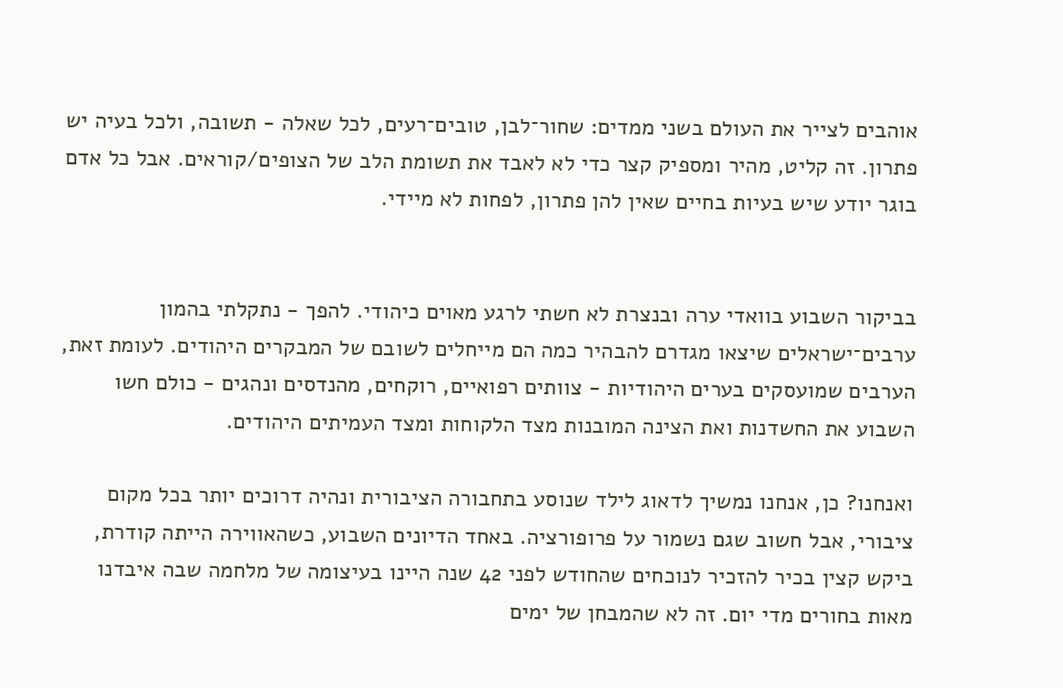אוהבים לצייר את העולם בשני ממדים: שחור־לבן, טובים־רעים, לכל שאלה - תשובה, ולכל בעיה יש פתרון. זה קליט, מהיר ומספיק קצר כדי לא לאבד את תשומת הלב של הצופים/קוראים. אבל כל אדם בוגר יודע שיש בעיות בחיים שאין להן פתרון, לפחות לא מיידי.


בביקור השבוע בוואדי ערה ובנצרת לא חשתי לרגע מאוים כיהודי. להפך - נתקלתי בהמון ערבים־ישראלים שיצאו מגדרם להבהיר כמה הם מייחלים לשובם של המבקרים היהודים. לעומת זאת, הערבים שמועסקים בערים היהודיות - צוותים רפואיים, רוקחים, מהנדסים ונהגים - כולם חשו השבוע את החשדנות ואת הצינה המובנות מצד הלקוחות ומצד העמיתים היהודים.

ואנחנו? כן, אנחנו נמשיך לדאוג לילד שנוסע בתחבורה הציבורית ונהיה דרוכים יותר בכל מקום ציבורי, אבל חשוב שגם נשמור על פרופורציה. באחד הדיונים השבוע, כשהאווירה הייתה קודרת, ביקש קצין בכיר להזכיר לנוכחים שהחודש לפני 42 שנה היינו בעיצומה של מלחמה שבה איבדנו מאות בחורים מדי יום. זה לא שהמבחן של ימים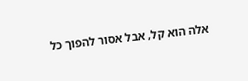אלה הוא קל, אבל אסור להפוך כל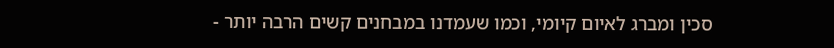סכין ומברג לאיום קיומי, וכמו שעמדנו במבחנים קשים הרבה יותר -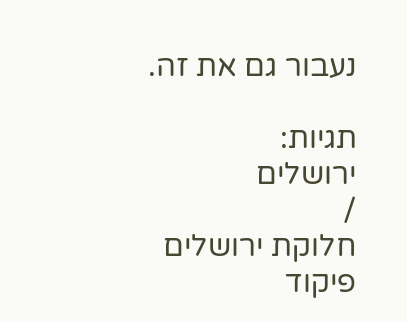נעבור גם את זה.

תגיות:
ירושלים
/
חלוקת ירושלים
פיקוד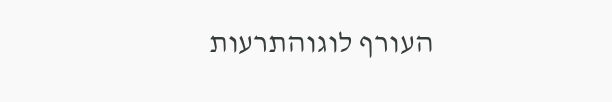העורף לוגוהתרעות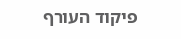פיקוד העורף